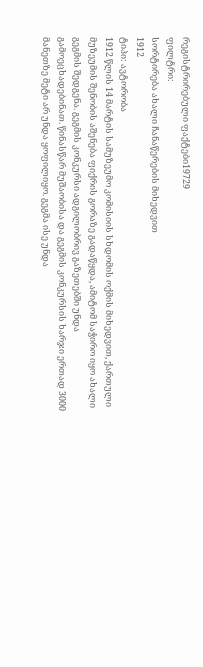რეგისტრირებული ფაქტები19729
ფილტრი:
სორტირება ახალი ჩანაწერების მიხედვით
1912
ტიპი: ავტორობა
1912 წლის 14 მარტის სამუზეუმო კომისიის სხდომის ოქმის მიხედვით, ქართული მუზეუმის შენობის აშენება ფიქრის გორაზე გადაწყდა, ამიტომ საჭირო იყო ახალი გეგმის შედგენა. გეგმის კონკურსი ადგილობრივ გაზეთებში უნდა გამოეცხადებინათ. წინასწარ მუშაობისა და გეგმის კონკურსის ხარჯი ერთად 3000 მანეთზე მეტი არ უნდა ყოფილიყო. გეგმა ისე უნდა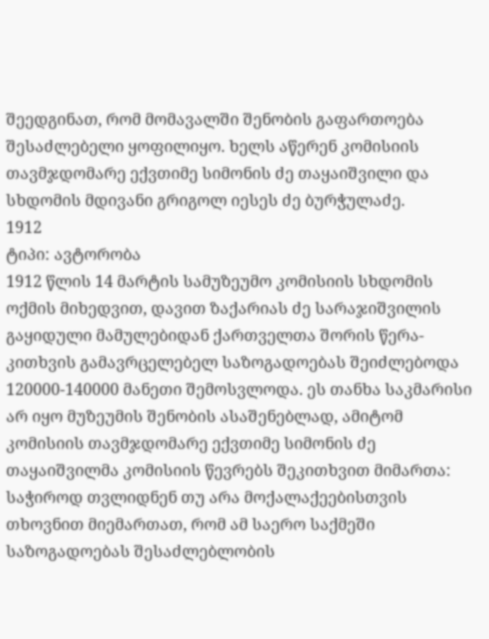შეედგინათ, რომ მომავალში შენობის გაფართოება შესაძლებელი ყოფილიყო. ხელს აწერენ კომისიის თავმჯდომარე ექვთიმე სიმონის ძე თაყაიშვილი და სხდომის მდივანი გრიგოლ იესეს ძე ბურჭულაძე.
1912
ტიპი: ავტორობა
1912 წლის 14 მარტის სამუზეუმო კომისიის სხდომის ოქმის მიხედვით, დავით ზაქარიას ძე სარაჯიშვილის გაყიდული მამულებიდან ქართველთა შორის წერა-კითხვის გამავრცელებელ საზოგადოებას შეიძლებოდა 120000-140000 მანეთი შემოსვლოდა. ეს თანხა საკმარისი არ იყო მუზეუმის შენობის ასაშენებლად, ამიტომ კომისიის თავმჯდომარე ექვთიმე სიმონის ძე თაყაიშვილმა კომისიის წევრებს შეკითხვით მიმართა: საჭიროდ თვლიდნენ თუ არა მოქალაქეებისთვის თხოვნით მიემართათ, რომ ამ საერო საქმეში საზოგადოებას შესაძლებლობის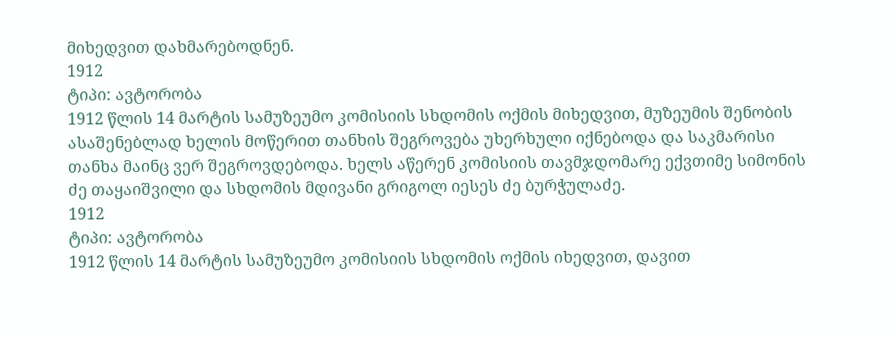მიხედვით დახმარებოდნენ.
1912
ტიპი: ავტორობა
1912 წლის 14 მარტის სამუზეუმო კომისიის სხდომის ოქმის მიხედვით, მუზეუმის შენობის ასაშენებლად ხელის მოწერით თანხის შეგროვება უხერხული იქნებოდა და საკმარისი თანხა მაინც ვერ შეგროვდებოდა. ხელს აწერენ კომისიის თავმჯდომარე ექვთიმე სიმონის ძე თაყაიშვილი და სხდომის მდივანი გრიგოლ იესეს ძე ბურჭულაძე.
1912
ტიპი: ავტორობა
1912 წლის 14 მარტის სამუზეუმო კომისიის სხდომის ოქმის იხედვით, დავით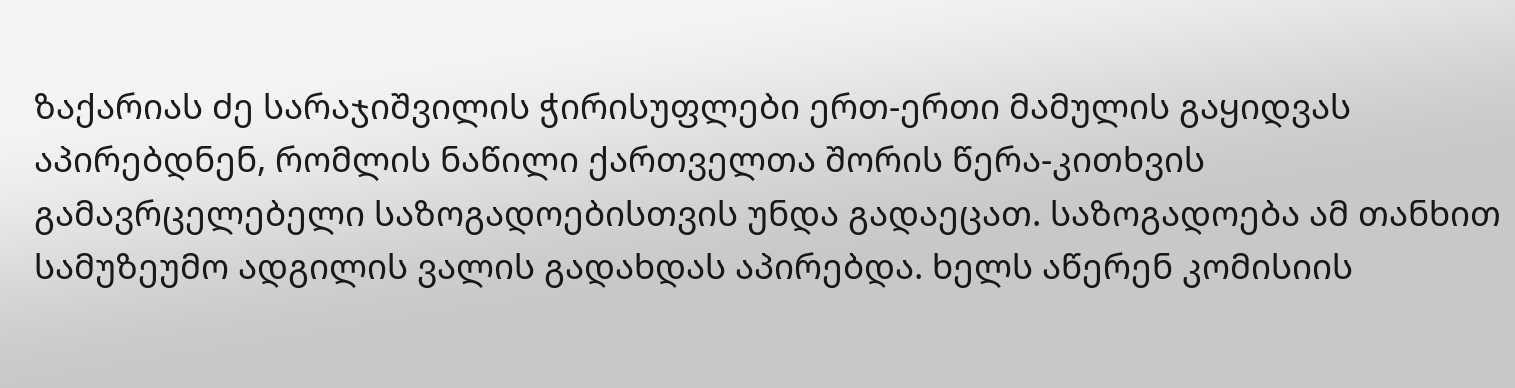ზაქარიას ძე სარაჯიშვილის ჭირისუფლები ერთ-ერთი მამულის გაყიდვას აპირებდნენ, რომლის ნაწილი ქართველთა შორის წერა-კითხვის გამავრცელებელი საზოგადოებისთვის უნდა გადაეცათ. საზოგადოება ამ თანხით სამუზეუმო ადგილის ვალის გადახდას აპირებდა. ხელს აწერენ კომისიის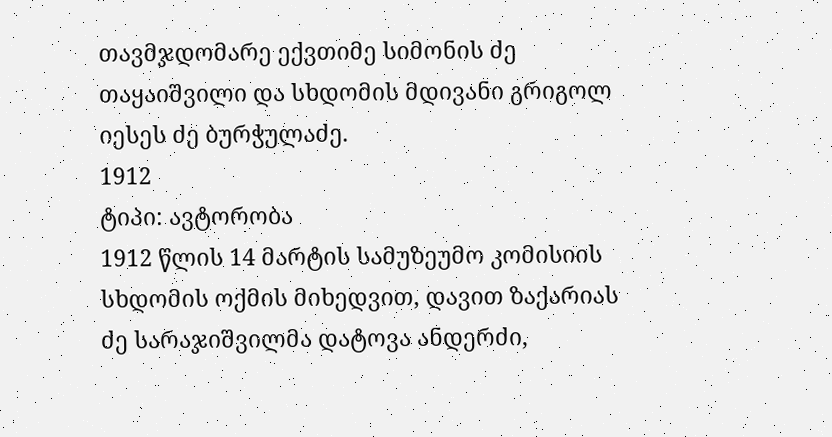თავმჯდომარე ექვთიმე სიმონის ძე თაყაიშვილი და სხდომის მდივანი გრიგოლ იესეს ძე ბურჭულაძე.
1912
ტიპი: ავტორობა
1912 წლის 14 მარტის სამუზეუმო კომისიის სხდომის ოქმის მიხედვით, დავით ზაქარიას ძე სარაჯიშვილმა დატოვა ანდერძი,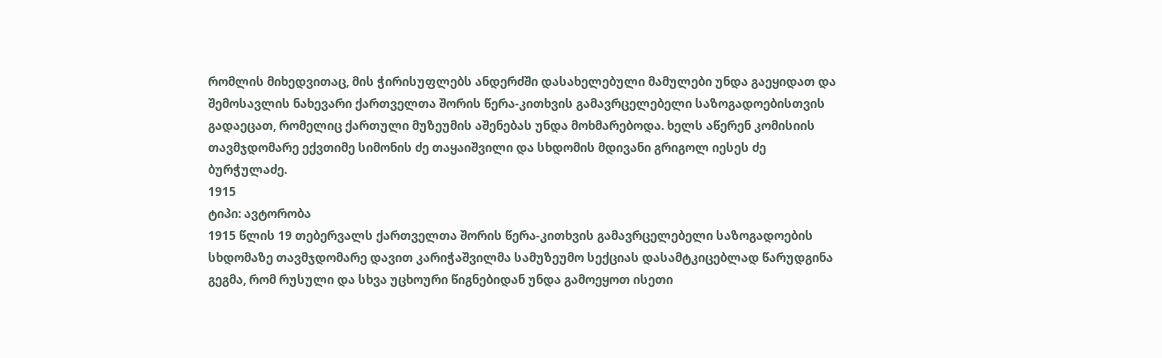რომლის მიხედვითაც, მის ჭირისუფლებს ანდერძში დასახელებული მამულები უნდა გაეყიდათ და შემოსავლის ნახევარი ქართველთა შორის წერა-კითხვის გამავრცელებელი საზოგადოებისთვის გადაეცათ, რომელიც ქართული მუზეუმის აშენებას უნდა მოხმარებოდა. ხელს აწერენ კომისიის თავმჯდომარე ექვთიმე სიმონის ძე თაყაიშვილი და სხდომის მდივანი გრიგოლ იესეს ძე ბურჭულაძე.
1915
ტიპი: ავტორობა
1915 წლის 19 თებერვალს ქართველთა შორის წერა-კითხვის გამავრცელებელი საზოგადოების სხდომაზე თავმჯდომარე დავით კარიჭაშვილმა სამუზეუმო სექციას დასამტკიცებლად წარუდგინა გეგმა, რომ რუსული და სხვა უცხოური წიგნებიდან უნდა გამოეყოთ ისეთი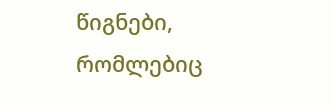წიგნები, რომლებიც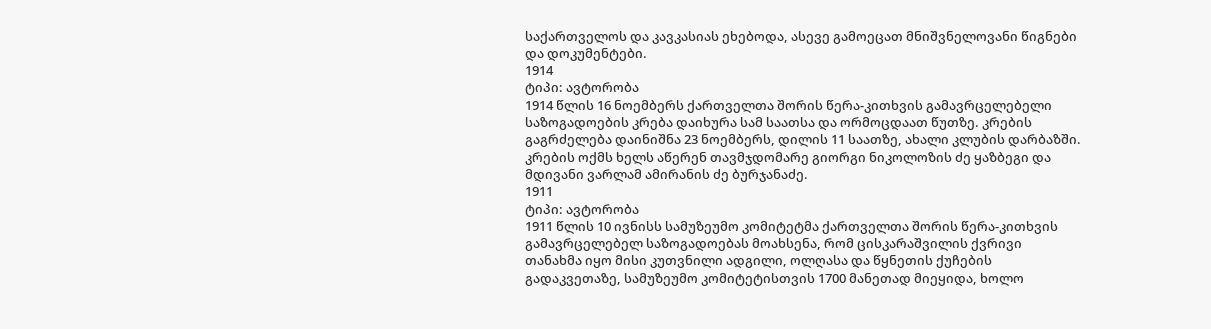საქართველოს და კავკასიას ეხებოდა, ასევე გამოეცათ მნიშვნელოვანი წიგნები და დოკუმენტები.
1914
ტიპი: ავტორობა
1914 წლის 16 ნოემბერს ქართველთა შორის წერა-კითხვის გამავრცელებელი საზოგადოების კრება დაიხურა სამ საათსა და ორმოცდაათ წუთზე. კრების გაგრძელება დაინიშნა 23 ნოემბერს, დილის 11 საათზე, ახალი კლუბის დარბაზში. კრების ოქმს ხელს აწერენ თავმჯდომარე გიორგი ნიკოლოზის ძე ყაზბეგი და მდივანი ვარლამ ამირანის ძე ბურჯანაძე.
1911
ტიპი: ავტორობა
1911 წლის 10 ივნისს სამუზეუმო კომიტეტმა ქართველთა შორის წერა-კითხვის გამავრცელებელ საზოგადოებას მოახსენა, რომ ცისკარაშვილის ქვრივი თანახმა იყო მისი კუთვნილი ადგილი, ოლღასა და წყნეთის ქუჩების გადაკვეთაზე, სამუზეუმო კომიტეტისთვის 1700 მანეთად მიეყიდა, ხოლო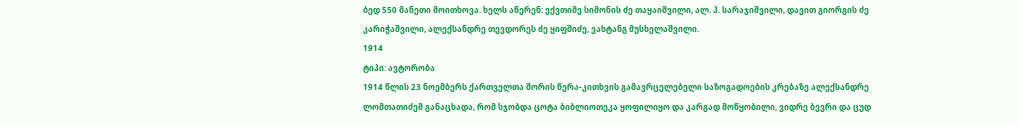ბედ 550 მანეთი მოითხოვა. ხელს აწერენ: ექვთიმე სიმონის ძე თაყაიშვილი, ალ. პ. სარაჯიშვილი, დავით გიორგის ძე კარიჭაშვილი, ალექსანდრე თევდორეს ძე ყიფშიძე, ვახტანგ მუსხელაშვილი.
1914
ტიპი: ავტორობა
1914 წლის 23 ნოემბერს ქართველთა შორის წერა-კითხვის გამავრცელებელი საზოგადოების კრებაზე ალექსანდრე ლომთათიძემ განაცხადა, რომ სჯობდა ცოტა ბიბლიოთეკა ყოფილიყო და კარგად მოწყობილი, ვიდრე ბევრი და ცუდ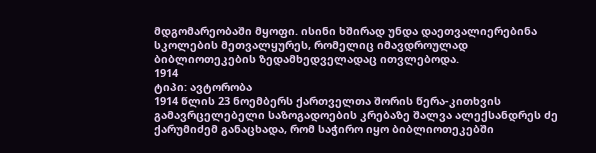მდგომარეობაში მყოფი. ისინი ხშირად უნდა დაეთვალიერებინა სკოლების მეთვალყურეს, რომელიც იმავდროულად ბიბლიოთეკების ზედამხედველადაც ითვლებოდა.
1914
ტიპი: ავტორობა
1914 წლის 23 ნოემბერს ქართველთა შორის წერა-კითხვის გამავრცელებელი საზოგადოების კრებაზე შალვა ალექსანდრეს ძე ქარუმიძემ განაცხადა, რომ საჭირო იყო ბიბლიოთეკებში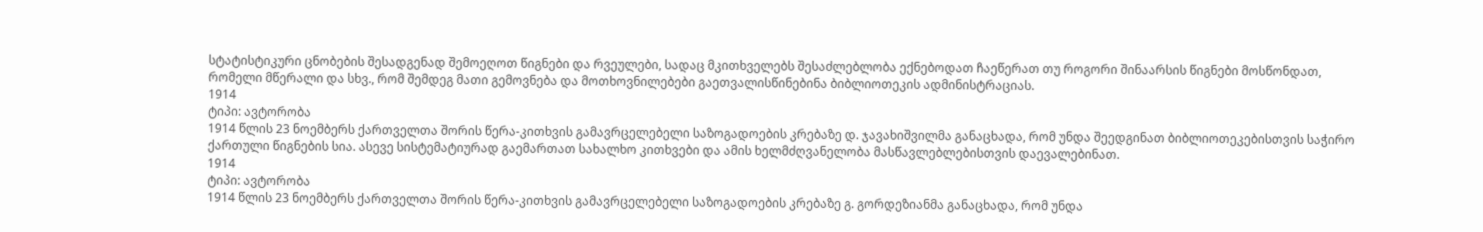სტატისტიკური ცნობების შესადგენად შემოეღოთ წიგნები და რვეულები, სადაც მკითხველებს შესაძლებლობა ექნებოდათ ჩაეწერათ თუ როგორი შინაარსის წიგნები მოსწონდათ, რომელი მწერალი და სხვ., რომ შემდეგ მათი გემოვნება და მოთხოვნილებები გაეთვალისწინებინა ბიბლიოთეკის ადმინისტრაციას.
1914
ტიპი: ავტორობა
1914 წლის 23 ნოემბერს ქართველთა შორის წერა-კითხვის გამავრცელებელი საზოგადოების კრებაზე დ. ჯავახიშვილმა განაცხადა, რომ უნდა შეედგინათ ბიბლიოთეკებისთვის საჭირო ქართული წიგნების სია. ასევე სისტემატიურად გაემართათ სახალხო კითხვები და ამის ხელმძღვანელობა მასწავლებლებისთვის დაევალებინათ.
1914
ტიპი: ავტორობა
1914 წლის 23 ნოემბერს ქართველთა შორის წერა-კითხვის გამავრცელებელი საზოგადოების კრებაზე გ. გორდეზიანმა განაცხადა, რომ უნდა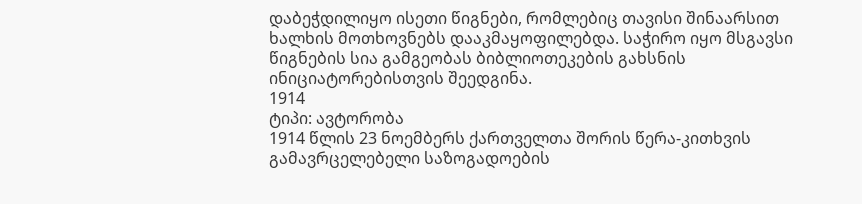დაბეჭდილიყო ისეთი წიგნები, რომლებიც თავისი შინაარსით ხალხის მოთხოვნებს დააკმაყოფილებდა. საჭირო იყო მსგავსი წიგნების სია გამგეობას ბიბლიოთეკების გახსნის ინიციატორებისთვის შეედგინა.
1914
ტიპი: ავტორობა
1914 წლის 23 ნოემბერს ქართველთა შორის წერა-კითხვის გამავრცელებელი საზოგადოების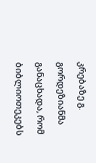კრებაზე გ. გორდეზიანმა განაცხადა, რომ ბიბლიოთეკებს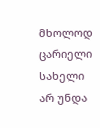მხოლოდ ცარიელი სახელი არ უნდა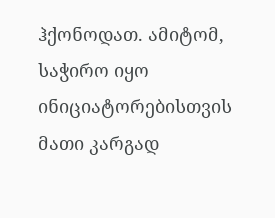ჰქონოდათ. ამიტომ, საჭირო იყო ინიციატორებისთვის მათი კარგად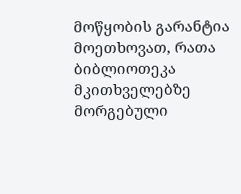მოწყობის გარანტია მოეთხოვათ, რათა ბიბლიოთეკა მკითხველებზე მორგებული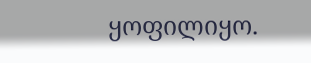ყოფილიყო.